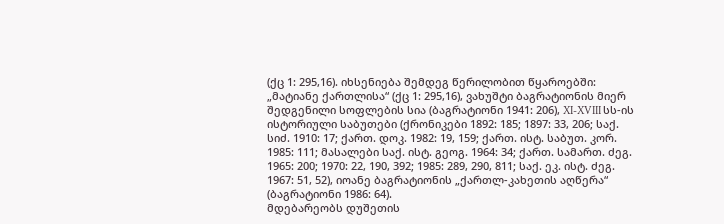(ქც 1: 295,16). იხსენიება შემდეგ წერილობით წყაროებში: „მატიანე ქართლისა“ (ქც 1: 295,16), ვახუშტი ბაგრატიონის მიერ შედგენილი სოფლების სია (ბაგრატიონი 1941: 206), XI-XVIII სს-ის ისტორიული საბუთები (ქრონიკები 1892: 185; 1897: 33, 206; საქ. სიძ. 1910: 17; ქართ. დოკ. 1982: 19, 159; ქართ. ისტ. საბუთ. კორ. 1985: 111; მასალები საქ. ისტ. გეოგ. 1964: 34; ქართ. სამართ. ძეგ. 1965: 200; 1970: 22, 190, 392; 1985: 289, 290, 811; საქ. ეკ. ისტ. ძეგ. 1967: 51, 52), იოანე ბაგრატიონის „ქართლ-კახეთის აღწერა“ (ბაგრატიონი 1986: 64).
მდებარეობს დუშეთის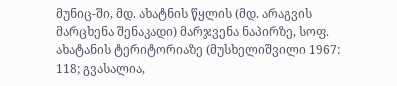მუნიც-ში, მდ. ახატნის წყლის (მდ. არაგვის მარცხენა შენაკადი) მარჯვენა ნაპირზე, სოფ. ახატანის ტერიტორიაზე (მუსხელიშვილი 1967: 118; გვასალია,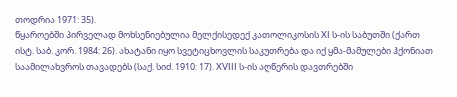თოდრია 1971: 35).
წყაროებში პირველად მოხსენიებულია მელქისედექ კათოლიკოსის XI ს-ის საბუთში (ქართ ისტ. საბ. კორ. 1984: 26). ახატანი იყო სვეტიცხოვლის საკუთრება და იქ ყმა-მამულები ჰქონიათ საამილახვროს თავადებს (საქ. სიძ. 1910: 17). XVIII ს-ის აღწერის დავთრებში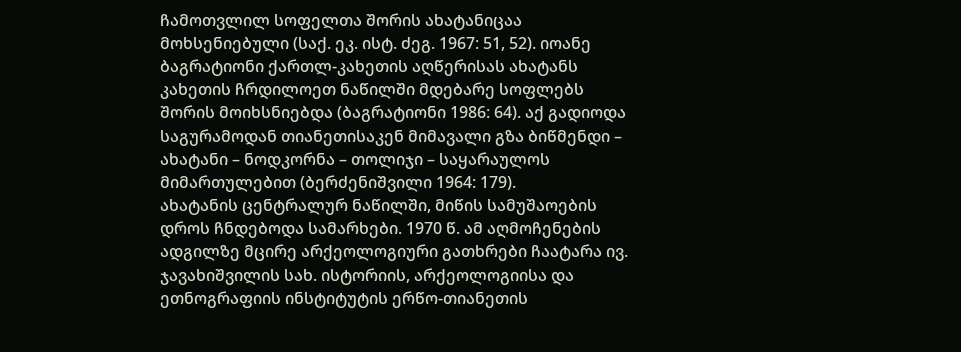ჩამოთვლილ სოფელთა შორის ახატანიცაა მოხსენიებული (საქ. ეკ. ისტ. ძეგ. 1967: 51, 52). იოანე ბაგრატიონი ქართლ-კახეთის აღწერისას ახატანს კახეთის ჩრდილოეთ ნაწილში მდებარე სოფლებს შორის მოიხსნიებდა (ბაგრატიონი 1986: 64). აქ გადიოდა საგურამოდან თიანეთისაკენ მიმავალი გზა ბიწმენდი – ახატანი – ნოდკორნა – თოლიჯი – საყარაულოს მიმართულებით (ბერძენიშვილი 1964: 179).
ახატანის ცენტრალურ ნაწილში, მიწის სამუშაოების დროს ჩნდებოდა სამარხები. 1970 წ. ამ აღმოჩენების ადგილზე მცირე არქეოლოგიური გათხრები ჩაატარა ივ. ჯავახიშვილის სახ. ისტორიის, არქეოლოგიისა და ეთნოგრაფიის ინსტიტუტის ერწო-თიანეთის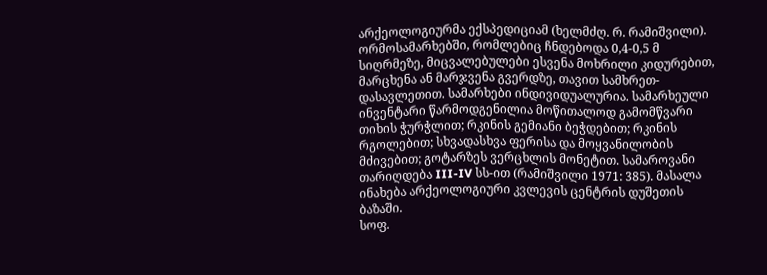არქეოლოგიურმა ექსპედიციამ (ხელმძღ. რ. რამიშვილი).
ორმოსამარხებში, რომლებიც ჩნდებოდა 0,4-0,5 მ სიღრმეზე, მიცვალებულები ესვენა მოხრილი კიდურებით, მარცხენა ან მარჯვენა გვერდზე, თავით სამხრეთ-დასავლეთით. სამარხები ინდივიდუალურია. სამარხეული ინვენტარი წარმოდგენილია მოწითალოდ გამომწვარი თიხის ჭურჭლით; რკინის გემიანი ბეჭდებით; რკინის რგოლებით; სხვადასხვა ფერისა და მოყვანილობის მძივებით; გოტარზეს ვერცხლის მონეტით. სამაროვანი თარიღდება III-IV სს-ით (რამიშვილი 1971: 385). მასალა ინახება არქეოლოგიური კვლევის ცენტრის დუშეთის ბაზაში.
სოფ.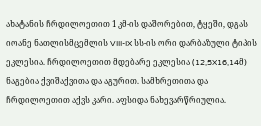ახატანის ჩრდილოეთით 1 კმ-ის დაშორებით, ტყეში, დგას იოანე ნათლისმცემლის VIII-IX სს-ის ორი დარბაზული ტიპის ეკლესია. ჩრდილოეთით მდებარე ეკლესია (12,5X16,14მ) ნაგებია ქვიშაქვითა და აგურით. სამხრეთითა და ჩრდილოეთით აქვს კარი. აფსიდა ნახევარწრიულია.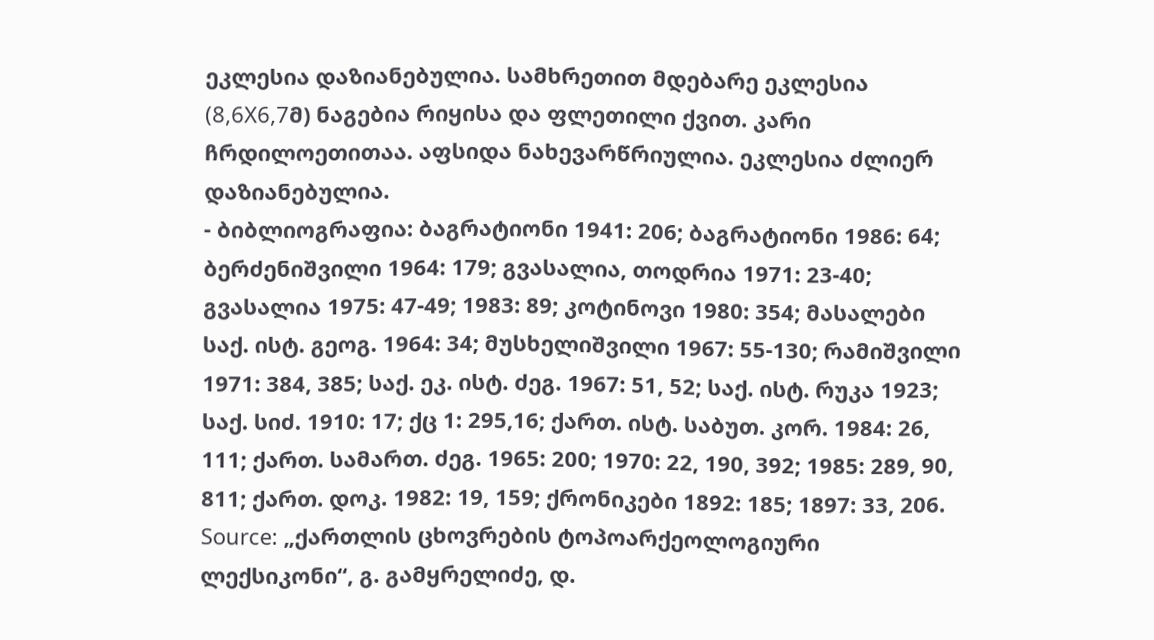ეკლესია დაზიანებულია. სამხრეთით მდებარე ეკლესია (8,6X6,7მ) ნაგებია რიყისა და ფლეთილი ქვით. კარი ჩრდილოეთითაა. აფსიდა ნახევარწრიულია. ეკლესია ძლიერ დაზიანებულია.
- ბიბლიოგრაფია: ბაგრატიონი 1941: 206; ბაგრატიონი 1986: 64; ბერძენიშვილი 1964: 179; გვასალია, თოდრია 1971: 23-40; გვასალია 1975: 47-49; 1983: 89; კოტინოვი 1980: 354; მასალები საქ. ისტ. გეოგ. 1964: 34; მუსხელიშვილი 1967: 55-130; რამიშვილი 1971: 384, 385; საქ. ეკ. ისტ. ძეგ. 1967: 51, 52; საქ. ისტ. რუკა 1923; საქ. სიძ. 1910: 17; ქც 1: 295,16; ქართ. ისტ. საბუთ. კორ. 1984: 26, 111; ქართ. სამართ. ძეგ. 1965: 200; 1970: 22, 190, 392; 1985: 289, 90, 811; ქართ. დოკ. 1982: 19, 159; ქრონიკები 1892: 185; 1897: 33, 206.
Source: „ქართლის ცხოვრების ტოპოარქეოლოგიური ლექსიკონი“, გ. გამყრელიძე, დ.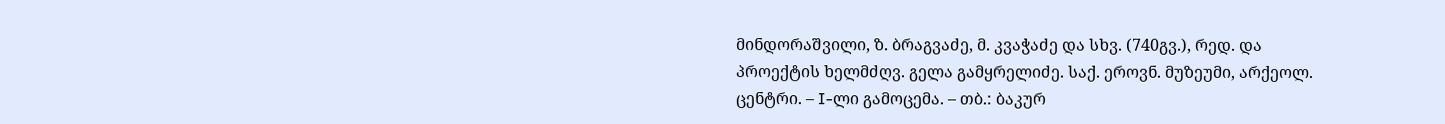მინდორაშვილი, ზ. ბრაგვაძე, მ. კვაჭაძე და სხვ. (740გვ.), რედ. და პროექტის ხელმძღვ. გელა გამყრელიძე. საქ. ეროვნ. მუზეუმი, არქეოლ. ცენტრი. – I-ლი გამოცემა. – თბ.: ბაკურ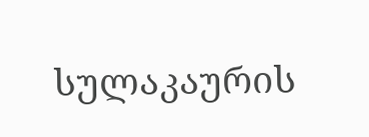სულაკაურის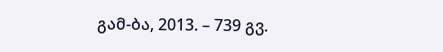გამ-ბა, 2013. – 739 გვ.